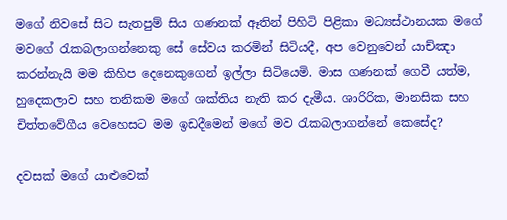මගේ නිවසේ සිට සැතපුම් සිය ගණනක් ඈතින් පිහිටි පිළිකා මධ්‍යස්ථානයක මගේ මවගේ රැකබලාගන්නෙකු සේ සේවය කරමින් සිටියදී, අප වෙනුවෙන් යාච්ඤා කරන්නැයි මම කිහිප දෙනෙකුගෙන් ඉල්ලා සිටියෙමි. මාස ගණනක් ගෙවී යත්ම, හුදෙකලාව සහ තනිකම මගේ ශක්තිය නැති කර දැමීය. ශාරිරික, මානසික සහ චිත්තවේගීය වෙහෙසට මම ඉඩදීමෙන් මගේ මව රැකබලාගන්නේ කෙසේද?

දවසක් මගේ යාළුවෙක්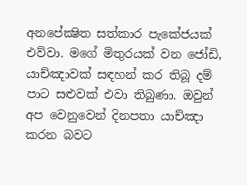අනපේක්‍ෂිත සත්කාර පැකේජයක් එව්වා. මගේ මිතුරයක් වන ජෝඩි, යාච්ඤාවක් සඳහන් කර තිබූ දම් පාට සළුවක් එවා තිබුණා. ඔවුන් අප වෙනුවෙන් දිනපතා යාච්ඤා කරන බවට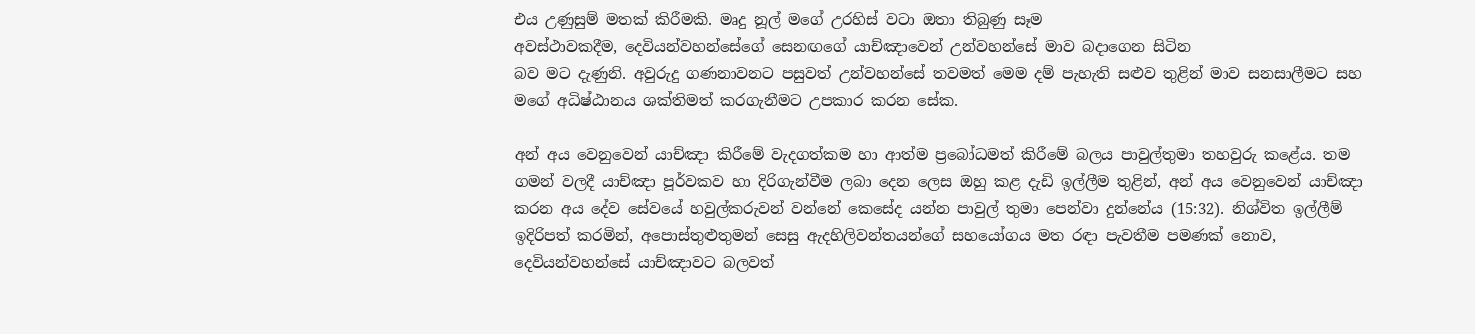එය උණුසුම් මතක් කිරීමකි. මෘදු නූල් මගේ උරහිස් වටා ඔතා තිබුණු සෑම
අවස්ථාවකදීම, දෙවියන්වහන්සේගේ සෙනඟගේ යාච්ඤාවෙන් උන්වහන්සේ මාව බදාගෙන සිටින
බව මට දැණුනි. අවුරුදු ගණනාවනට පසුවත් උන්වහන්සේ තවමත් මෙම දම් පැහැති සළුව තුළින් මාව සනසාලීමට සහ මගේ අධිෂ්ඨානය ශක්තිමත් කරගැනීමට උපකාර කරන සේක.

අන් අය වෙනුවෙන් යාච්ඤා කිරීමේ වැදගත්කම හා ආත්ම ප්‍රබෝධමත් කිරීමේ බලය පාවුල්තුමා තහවුරු කළේය. තම ගමන් වලදී යාච්ඤා පූර්වකව හා දිරිගැන්වීම ලබා දෙන ලෙස ඔහු කළ දැඩි ඉල්ලීම තුළින්, අන් අය වෙනුවෙන් යාච්ඤා කරන අය දේව සේවයේ හවුල්කරුවන් වන්නේ කෙසේද යන්න පාවුල් තුමා පෙන්වා දුන්නේය (15:32). නිශ්විත ඉල්ලීම් ඉදිරිපත් කරමින්, අපොස්තුළුතුමන් සෙසු ඇදහිලිවන්තයන්ගේ සහයෝගය මත රඳා පැවතීම පමණක් නොව, දෙවියන්වහන්සේ යාච්ඤාවට බලවත්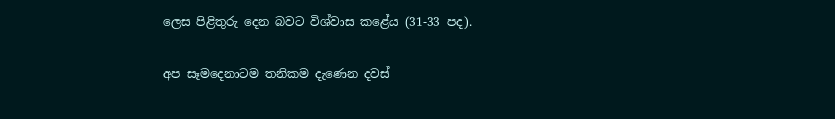ලෙස පිළිතුරු දෙන බවට විශ්වාස කළේය (31-33 පද).

අප සෑමදෙනාටම තනිකම දැණෙන දවස්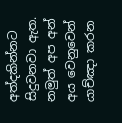අත්දකින්නට සිදුවනවා ඇත. නමුත් අප අන් අය වෙනුවෙන් යාච්ඤා කරන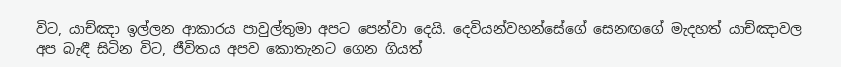විට, යාච්ඤා ඉල්ලන ආකාරය පාවුල්තුමා අපට පෙන්වා දෙයි. දෙවියන්වහන්සේගේ සෙනඟගේ මැදහත් යාච්ඤාවල අප බැඳී සිටින විට, ජීවිතය අපව කොතැනට ගෙන ගියත්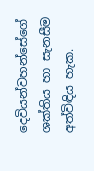දෙවියන්වහන්සේගේ ශක්තිය හා සැනසීම අත්විඳිය හැක.